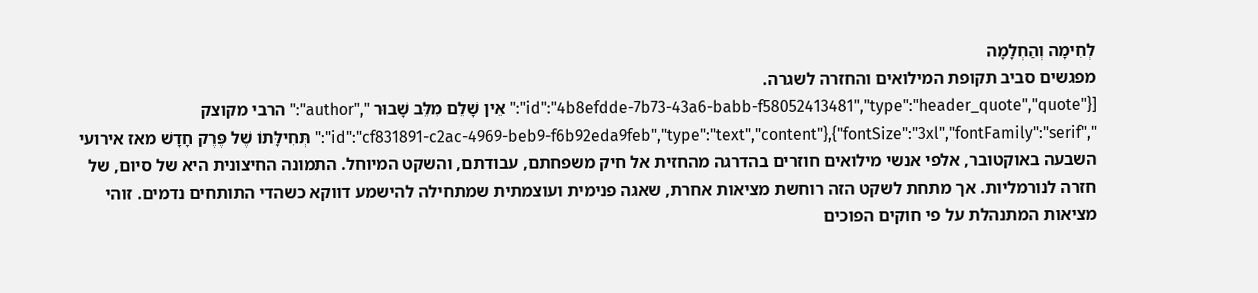לְחִימָה וְהַחְלָמָה
מפגשים סביב תקופת המילואים והחזרה לשגרה.
[{"id":"4b8efdde-7b73-43a6-babb-f58052413481","type":"header_quote","quote":" אֵין שָׁלֵם מִלֵּב שָׁבוּר ","author":" הרבי מקוצק ","fontSize":"3xl","fontFamily":"serif"},{"id":"cf831891-c2ac-4969-beb9-f6b92eda9feb","type":"text","content":" תְּחִילָּתוֹ שֶׁל פֶּרֶק חָדָשׁ מאז אירועי השבעה באוקטובר, אלפי אנשי מילואים חוזרים בהדרגה מהחזית אל חיק משפחתם, עבודתם, והשקט המיוחל. התמונה החיצונית היא של סיום, של חזרה לנורמליות. אך מתחת לשקט הזה רוחשת מציאות אחרת, שאגה פנימית ועוצמתית שמתחילה להישמע דווקא כשהדי התותחים נדמים. זוהי מציאות המתנהלת על פי חוקים הפוכים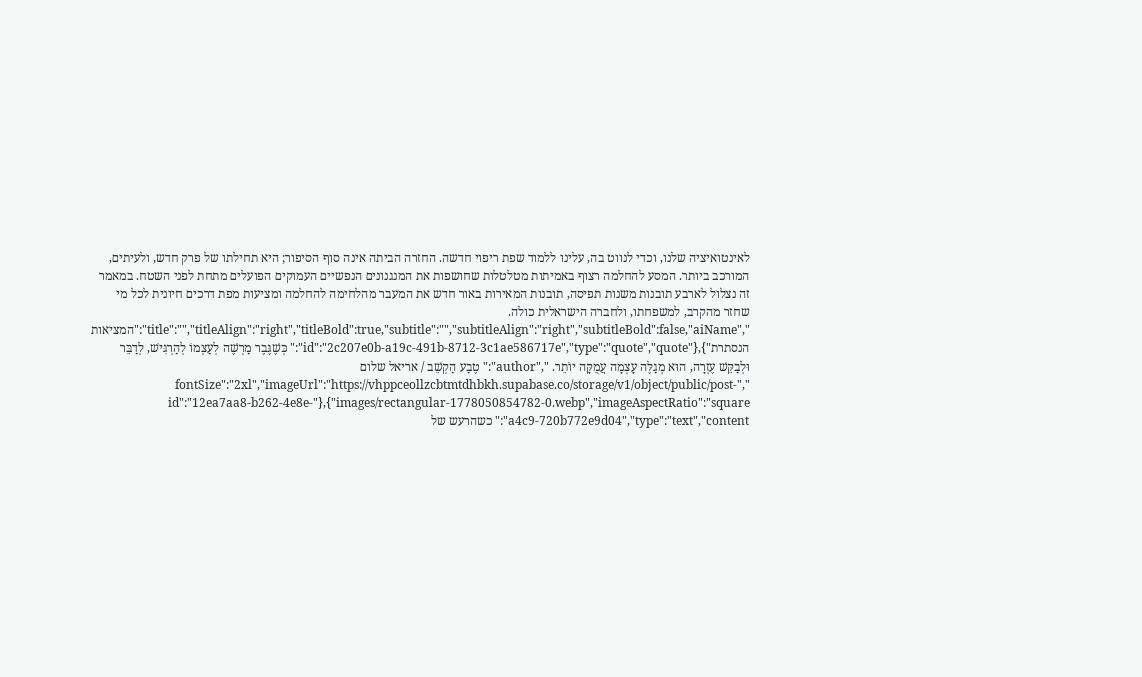לאינטואיציה שלנו, וכדי לנווט בה, עלינו ללמוד שפת ריפוי חדשה. החזרה הביתה אינה סוף הסיפור; היא תחילתו של פרק חדש, ולעיתים, המורכב ביותר. המסע להחלמה רצוף באמיתות מטלטלות שחושפות את המנגנונים הנפשיים העמוקים הפועלים מתחת לפני השטח. במאמר זה נצלול לארבע תובנות משנות תפיסה, תובנות המאירות באור חדש את המעבר מהלחימה להחלמה ומציעות מפת דרכים חיונית לכל מי שחזר מהקרב, למשפחתו, ולחברה הישראלית כולה. ","title":"","titleAlign":"right","titleBold":true,"subtitle":"","subtitleAlign":"right","subtitleBold":false,"aiName":"המציאות הנסתרת"},{"id":"2c207e0b-a19c-491b-8712-3c1ae586717e","type":"quote","quote":" כְּשֶׁגֶּבֶר מַרְשֶׁה לְעַצְמוֹ לְהַרְגִּישׁ, לְדַבֵּר וּלְבַקֵּשׁ עֶזְרָה, הוּא מְגַלֶּה עָצְמָה עֲמֻקָּה יוֹתֵר. ","author":" טֶבַע הַקְשֵׁב / אריאל שלום ","fontSize":"2xl","imageUrl":"https://vhppceollzcbtmtdhbkh.supabase.co/storage/v1/object/public/post-images/rectangular-1778050854782-0.webp","imageAspectRatio":"square"},{"id":"12ea7aa8-b262-4e8e-a4c9-720b772e9d04","type":"text","content":" כשהרעש של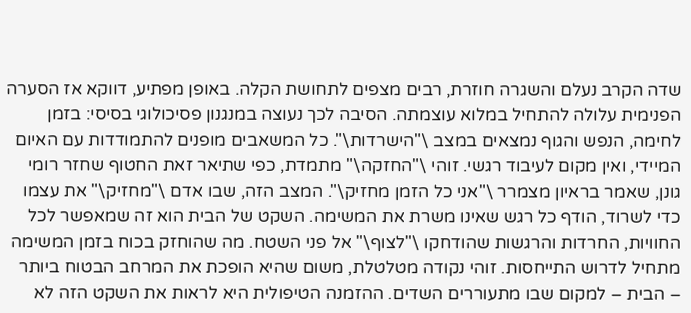שדה הקרב נעלם והשגרה חוזרת, רבים מצפים לתחושת הקלה. באופן מפתיע, דווקא אז הסערה הפנימית עלולה להתחיל במלוא עוצמתה. הסיבה לכך נעוצה במנגנון פסיכולוגי בסיסי: בזמן לחימה, הנפש והגוף נמצאים במצב \"הישרדות\". כל המשאבים מופנים להתמודדות עם האיום המיידי, ואין מקום לעיבוד רגשי. זוהי \"החזקה\" מתמדת, כפי שתיאר זאת החטוף שחזר רומי גונן, שאמר בראיון מצמרר \"אני כל הזמן מחזיק\". המצב הזה, שבו אדם \"מחזיק\" את עצמו כדי לשרוד, הודף כל רגש שאינו משרת את המשימה. השקט של הבית הוא זה שמאפשר לכל החוויות, החרדות והרגשות שהודחקו \"לצוף\" אל פני השטח. מה שהוחזק בכוח בזמן המשימה מתחיל לדרוש התייחסות. זוהי נקודה מטלטלת, משום שהיא הופכת את המרחב הבטוח ביותר – הבית – למקום שבו מתעוררים השדים. ההזמנה הטיפולית היא לראות את השקט הזה לא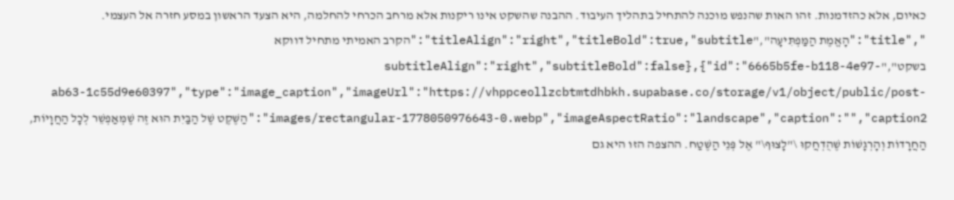כאיום, אלא כהזדמנות. זהו האות שהנפש מוכנה להתחיל בתהליך העיבוד. ההבנה שהשקט אינו ריקנות אלא מרחב הכרחי להחלמה, היא הצעד הראשון במסע חזרה אל העצמי. ","title":"הָאֱמֶת הַמַּפְתִּיעָה","titleAlign":"right","titleBold":true,"subtitle":"הקרב האמיתי מתחיל דווקא בשקט","subtitleAlign":"right","subtitleBold":false},{"id":"6665b5fe-b118-4e97-ab63-1c55d9e60397","type":"image_caption","imageUrl":"https://vhppceollzcbtmtdhbkh.supabase.co/storage/v1/object/public/post-images/rectangular-1778050976643-0.webp","imageAspectRatio":"landscape","caption":"","caption2":"הַשֶּׁקֶט שֶׁל הַבַּיִת הוּא זֶה שֶׁמְּאַפְשֵׁר לְכָל הַחֲוָיוֹת, הַחֲרָדוֹת וְהָרְגָשׁוֹת שֶׁהֻדְחֲקוּ \"לָצוּף\" אֶל פְּנֵי הַשֶּׁטַח. ההצפה הזו היא גם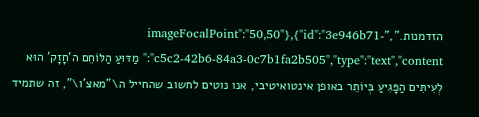הזדמנות.","imageFocalPoint":"50,50"},{"id":"3e946b71-c5c2-42b6-84a3-0c7b1fa2b505","type":"text","content":" מַדּוּעַ הַלּוֹחֵם ה'חָזָק' הוּא לְעִיתִּים הַפָּגִיעַ בְּיוֹתֵר באופן אינטואיטיבי, אנו נוטים לחשוב שהחייל ה\"מאצ'ו\", זה שתמיד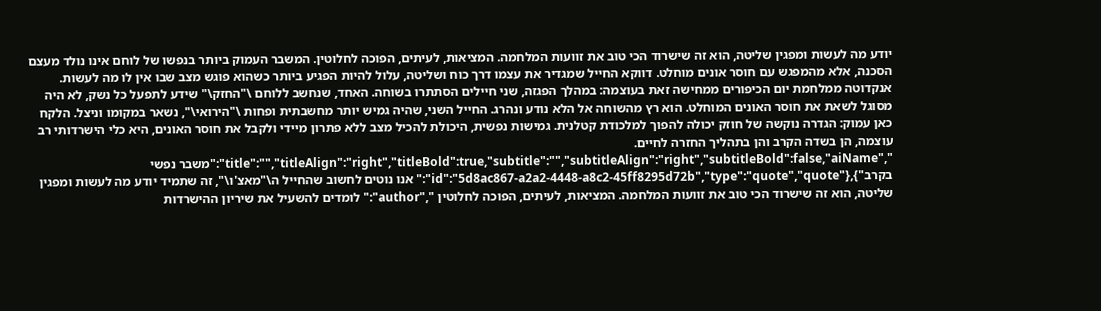יודע מה לעשות ומפגין שליטה, הוא זה שישרוד הכי טוב את זוועות המלחמה. המציאות, לעיתים, הפוכה לחלוטין. המשבר העמוק ביותר בנפשו של לוחם אינו נולד מעצם הסכנה, אלא מהמפגש עם חוסר אונים מוחלט. דווקא החייל שמגדיר את עצמו דרך כוח ושליטה, עלול להיות הפגיע ביותר כשהוא פוגש מצב שבו אין לו מה לעשות. אנקדוטה ממלחמת יום הכיפורים ממחישה זאת בעוצמה: במהלך הפגזה, שני חיילים הסתתרו בשוחה. האחד, שנחשב ללוחם \"החזק\" שידע לתפעל כל נשק, לא היה מסוגל לשאת את חוסר האונים המוחלט. הוא רץ מהשוחה אל הלא נודע ונהרג. החייל השני, שהיה גמיש יותר מחשבתית ופחות \"הירואי\", נשאר במקומו וניצל. הלקח כאן עמוק: הגדרה נוקשה של חוזק יכולה להפוך למלכודת קטלנית. גמישות נפשית, היכולת להכיל מצב ללא פתרון מיידי ולקבל את חוסר האונים, היא כלי הישרדותי רב עוצמה, הן בשדה הקרב והן בתהליך החזרה לחיים. ","title":"","titleAlign":"right","titleBold":true,"subtitle":"","subtitleAlign":"right","subtitleBold":false,"aiName":"משבר נפשי בקרב"},{"id":"5d8ac867-a2a2-4448-a8c2-45ff8295d72b","type":"quote","quote":" אנו נוטים לחשוב שהחייל ה\"מאצ'ו\", זה שתמיד יודע מה לעשות ומפגין שליטה, הוא זה שישרוד הכי טוב את זוועות המלחמה. המציאות, לעיתים, הפוכה לחלוטין ","author":" לומדים להשעיל את שיריון ההישרדות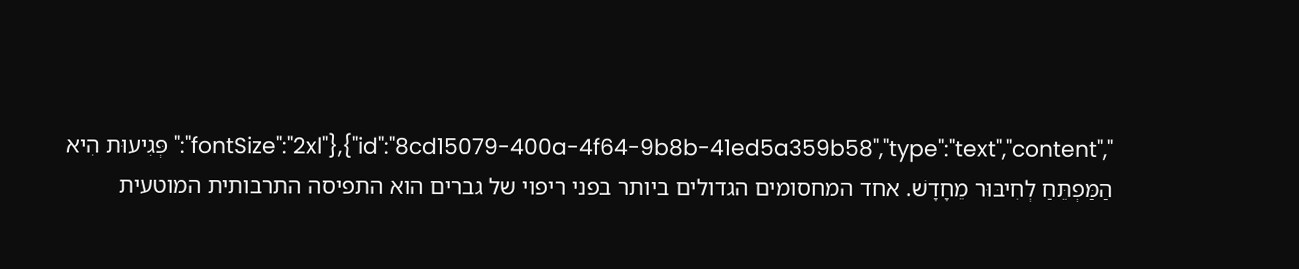","fontSize":"2xl"},{"id":"8cd15079-400a-4f64-9b8b-41ed5a359b58","type":"text","content":" פְּגִיעוּת הִיא הַמַּפְתֵּחַ לְחִיבּוּר מֵחָדָשׁ. אחד המחסומים הגדולים ביותר בפני ריפוי של גברים הוא התפיסה התרבותית המוטעית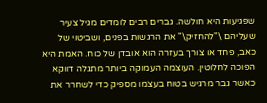שפגיעות היא חולשה. גברים רבים לומדים מגיל צעיר שעליהם \"להחזיק\" את הרגשות בפנים, ושביטוי של כאב, פחד או צורך בעזרה הוא אובדן של כוח. האמת היא הפוכה לחלוטין. העוצמה העמוקה ביותר מתגלה דווקא כאשר גבר מרגיש בטוח בעצמו מספיק כדי לשחרר את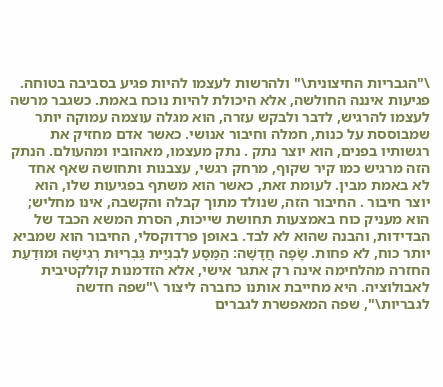\"הגבריות החיצונית\" ולהרשות לעצמו להיות פגיע בסביבה בטוחה. פגיעות איננה החולשה, אלא היכולת להיות נוכח באמת. כשגבר מרשה לעצמו להרגיש, לדבר ולבקש עזרה, הוא מגלה עוצמה עמוקה יותר שמבוססת על כנות, חמלה וחיבור אנושי. כאשר אדם מחזיק את רגשותיו בפנים, הוא יוצר נתק . נתק מעצמו, מאהוביו ומהעולם. הנתק הזה מרגיש כמו קיר שקוף, מרחק רגשי, עצבנות ותחושה שאף אחד לא באמת מבין. לעומת זאת, כאשר הוא משתף בפגיעות שלו, הוא יוצר חיבור . החיבור הזה, שנולד מתוך קבלה והקשבה, אינו מחליש; הוא מעניק כוח באמצעות תחושת שייכות, הסרת המשא הכבד של הבדידות, והבנה שהוא לא לבד. באופן פרדוקסלי, החיבור הוא שמביא יותר כוח, לא פחות. שָׂפָה חֲדָשָׁה: הַמַּסָּע לִבְנִיַּית גַּבְרִיּוּת רְגִישָׁה וּמוּדַעַת החזרה מהלחימה אינה רק אתגר אישי, אלא הזדמנות קולקטיבית לאבולוציה. היא מחייבת אותנו כחברה ליצור \"שפה חדשה לגבריות\", שפה המאפשרת לגברים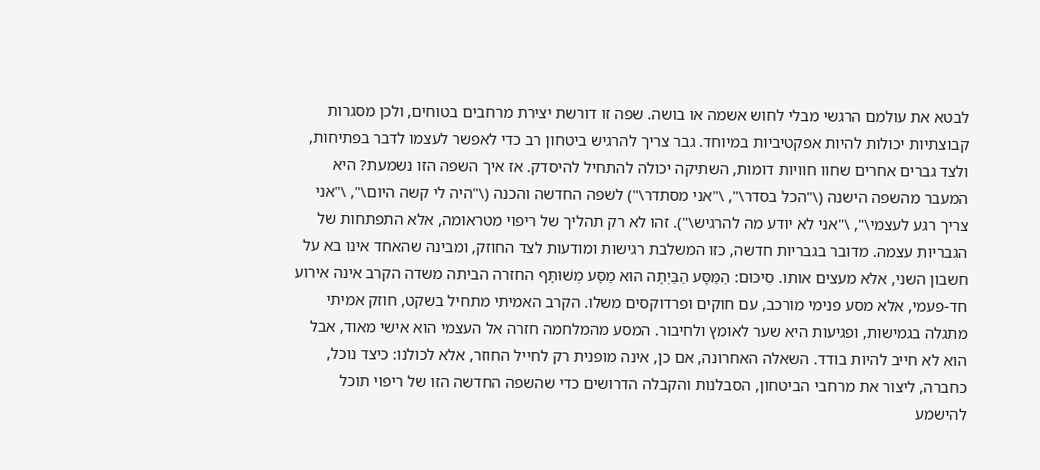לבטא את עולמם הרגשי מבלי לחוש אשמה או בושה. שפה זו דורשת יצירת מרחבים בטוחים, ולכן מסגרות קבוצתיות יכולות להיות אפקטיביות במיוחד. גבר צריך להרגיש ביטחון רב כדי לאפשר לעצמו לדבר בפתיחות, ולצד גברים אחרים שחוו חוויות דומות, השתיקה יכולה להתחיל להיסדק. אז איך השפה הזו נשמעת? היא המעבר מהשפה הישנה (\"הכל בסדר\", \"אני מסתדר\") לשפה החדשה והכנה (\"היה לי קשה היום\", \"אני צריך רגע לעצמי\", \"אני לא יודע מה להרגיש\"). זהו לא רק תהליך של ריפוי מטראומה, אלא התפתחות של הגבריות עצמה. מדובר בגבריות חדשה, כזו המשלבת רגישות ומודעות לצד החוזק, ומבינה שהאחד אינו בא על חשבון השני, אלא מעצים אותו. סִיכּוּם: הַמַּסָּע הַבַּיְתָה הוּא מַסָּע מְשׁוּתָּף החזרה הביתה משדה הקרב אינה אירוע חד-פעמי, אלא מסע פנימי מורכב, עם חוקים ופרדוקסים משלו. הקרב האמיתי מתחיל בשקט, חוזק אמיתי מתגלה בגמישות, ופגיעות היא שער לאומץ ולחיבור. המסע מהמלחמה חזרה אל העצמי הוא אישי מאוד, אבל הוא לא חייב להיות בודד. השאלה האחרונה, אם כן, אינה מופנית רק לחייל החוזר, אלא לכולנו: כיצד נוכל, כחברה, ליצור את מרחבי הביטחון, הסבלנות והקבלה הדרושים כדי שהשפה החדשה הזו של ריפוי תוכל להישמע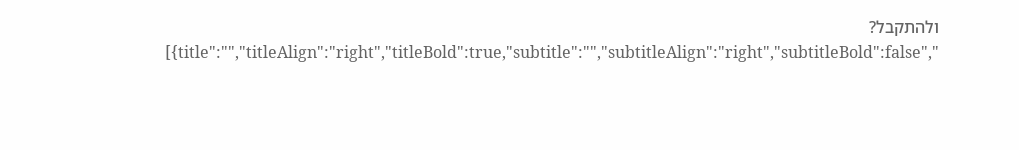ולהתקבל? ","title":"","titleAlign":"right","titleBold":true,"subtitle":"","subtitleAlign":"right","subtitleBold":false}]